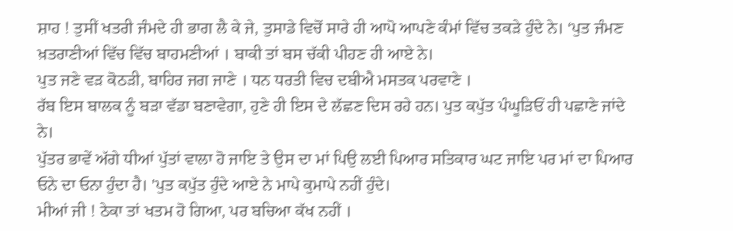ਸ਼ਾਹ ! ਤੁਸੀਂ ਖਤਰੀ ਜੰਮਦੇ ਹੀ ਭਾਗ ਲੈ ਕੇ ਜੇ, ਤੁਸਾਡੇ ਵਿਚੋਂ ਸਾਰੇ ਹੀ ਆਪੋ ਆਪਣੇ ਕੰਮਾਂ ਵਿੱਚ ਤਕੜੇ ਹੁੰਦੇ ਨੇ। ‘ਪੁਤ ਜੰਮਣ ਖ਼ਤਰਾਣੀਆਂ ਵਿੱਚ ਵਿੱਚ ਬਾਹਮਣੀਆਂ । ਬਾਕੀ ਤਾਂ ਬਸ ਚੱਕੀ ਪੀਹਣ ਹੀ ਆਏ ਨੇ।
ਪੁਤ ਜਣੇ ਵੜ ਕੋਠੜੀ, ਬਾਹਿਰ ਜਗ ਜਾਣੇ । ਧਨ ਧਰਤੀ ਵਿਚ ਦਬੀਐ ਮਸਤਕ ਪਰਵਾਣੇ ।
ਰੱਬ ਇਸ ਬਾਲਕ ਨੂੰ ਬੜਾ ਵੱਡਾ ਬਣਾਵੇਗਾ, ਹੁਣੇ ਹੀ ਇਸ ਦੇ ਲੱਛਣ ਦਿਸ ਰਹੇ ਹਨ। ਪੁਤ ਕਪੁੱਤ ਪੰਘੂੜਿਓਂ ਹੀ ਪਛਾਣੇ ਜਾਂਦੇ ਨੇ।
ਪੁੱਤਰ ਭਾਵੇਂ ਅੱਗੇ ਧੀਆਂ ਪੁੱਤਾਂ ਵਾਲਾ ਹੋ ਜਾਇ ਤੇ ਉਸ ਦਾ ਮਾਂ ਪਿਉ ਲਈ ਪਿਆਰ ਸਤਿਕਾਰ ਘਟ ਜਾਇ ਪਰ ਮਾਂ ਦਾ ਪਿਆਰ ਓਨੇ ਦਾ ਓਨਾ ਹੁੰਦਾ ਹੈ। 'ਪੁਤ ਕਪੁੱਤ ਹੁੰਦੇ ਆਏ ਨੇ ਮਾਪੇ ਕੁਮਾਪੇ ਨਹੀਂ ਹੁੰਦੇ।
ਮੀਆਂ ਜੀ ! ਠੇਕਾ ਤਾਂ ਖਤਮ ਹੋ ਗਿਆ, ਪਰ ਬਚਿਆ ਕੱਖ ਨਹੀਂ ।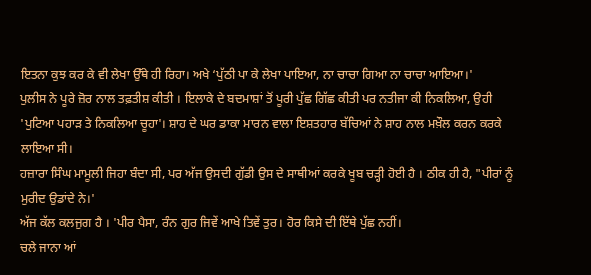ਇਤਨਾ ਕੁਝ ਕਰ ਕੇ ਵੀ ਲੇਖਾ ਉੱਥੇ ਹੀ ਰਿਹਾ। ਅਖੇ ‘ਪੁੱਠੀ ਪਾ ਕੇ ਲੇਖਾ ਪਾਇਆ, ਨਾ ਚਾਚਾ ਗਿਆ ਨਾ ਚਾਚਾ ਆਇਆ।'
ਪੁਲੀਸ ਨੇ ਪੂਰੇ ਜ਼ੋਰ ਨਾਲ ਤਫ਼ਤੀਸ਼ ਕੀਤੀ । ਇਲਾਕੇ ਦੇ ਬਦਮਾਸ਼ਾਂ ਤੋਂ ਪੂਰੀ ਪੁੱਛ ਗਿੱਛ ਕੀਤੀ ਪਰ ਨਤੀਜਾ ਕੀ ਨਿਕਲਿਆ, ਉਹੀ 'ਪੁਟਿਆ ਪਹਾੜ ਤੇ ਨਿਕਲਿਆ ਚੂਹਾ'। ਸ਼ਾਹ ਦੇ ਘਰ ਡਾਕਾ ਮਾਰਨ ਵਾਲਾ ਇਸ਼ਤਹਾਰ ਬੱਚਿਆਂ ਨੇ ਸ਼ਾਹ ਨਾਲ ਮਖ਼ੌਲ ਕਰਨ ਕਰਕੇ ਲਾਇਆ ਸੀ।
ਹਜ਼ਾਰਾ ਸਿੰਘ ਮਾਮੂਲੀ ਜਿਹਾ ਬੰਦਾ ਸੀ, ਪਰ ਅੱਜ ਉਸਦੀ ਗੁੱਡੀ ਉਸ ਦੇ ਸਾਥੀਆਂ ਕਰਕੇ ਖੂਬ ਚੜ੍ਹੀ ਹੋਈ ਹੈ । ਠੀਕ ਹੀ ਹੈ, "ਪੀਰਾਂ ਨੂੰ ਮੁਰੀਦ ਉਡਾਂਦੇ ਨੇ।'
ਅੱਜ ਕੱਲ ਕਲਜੁਗ ਹੈ । 'ਪੀਰ ਪੈਸਾ, ਰੰਨ ਗੁਰ ਜਿਵੇਂ ਆਖੇ ਤਿਵੇਂ ਤੁਰ। ਹੋਰ ਕਿਸੇ ਦੀ ਇੱਥੇ ਪੁੱਛ ਨਹੀਂ।
ਚਲੇ ਜਾਨਾ ਆਂ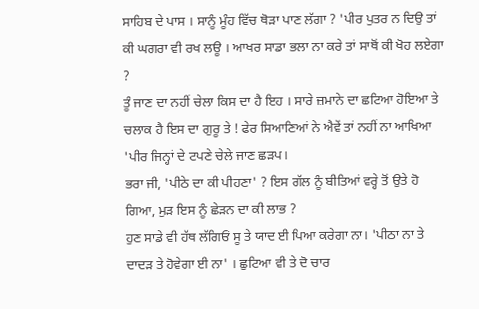ਸਾਹਿਬ ਦੇ ਪਾਸ । ਸਾਨੂੰ ਮੂੰਹ ਵਿੱਚ ਥੋੜਾ ਪਾਣ ਲੱਗਾ ? 'ਪੀਰ ਪੁਤਰ ਨ ਦਿਉ ਤਾਂ ਕੀ ਘਗਰਾ ਵੀ ਰਖ ਲਊ । ਆਖਰ ਸਾਡਾ ਭਲਾ ਨਾ ਕਰੇ ਤਾਂ ਸਾਥੋਂ ਕੀ ਖੋਹ ਲਏਗਾ ?
ਤੂੰ ਜਾਣ ਦਾ ਨਹੀਂ ਚੇਲਾ ਕਿਸ ਦਾ ਹੈ ਇਹ । ਸਾਰੇ ਜ਼ਮਾਨੇ ਦਾ ਛਟਿਆ ਹੋਇਆ ਤੇ ਚਲਾਕ ਹੈ ਇਸ ਦਾ ਗੁਰੂ ਤੇ ! ਫੇਰ ਸਿਆਣਿਆਂ ਨੇ ਐਵੇਂ ਤਾਂ ਨਹੀਂ ਨਾ ਆਖਿਆ 'ਪੀਰ ਜਿਨ੍ਹਾਂ ਦੇ ਟਪਣੇ ਚੇਲੇ ਜਾਣ ਛੜਪ।
ਭਰਾ ਜੀ, 'ਪੀਠੇ ਦਾ ਕੀ ਪੀਹਣਾ' ? ਇਸ ਗੱਲ ਨੂੰ ਬੀਤਿਆਂ ਵਰ੍ਹੇ ਤੋਂ ਉਤੇ ਹੋ ਗਿਆ, ਮੁੜ ਇਸ ਨੂੰ ਛੇੜਨ ਦਾ ਕੀ ਲਾਭ ?
ਹੁਣ ਸਾਡੇ ਵੀ ਹੱਥ ਲੱਗਿਓਂ ਸੂ ਤੇ ਯਾਦ ਈ ਪਿਆ ਕਰੇਗਾ ਨਾ। 'ਪੀਠਾ ਨਾ ਤੇ ਦਾਦੜ ਤੇ ਹੋਵੇਗਾ ਈ ਨਾ' । ਛੁਟਿਆ ਵੀ ਤੇ ਦੋ ਚਾਰ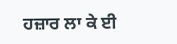ਹਜ਼ਾਰ ਲਾ ਕੇ ਈ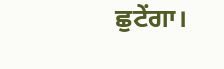ਛੁਟੇਂਗਾ।